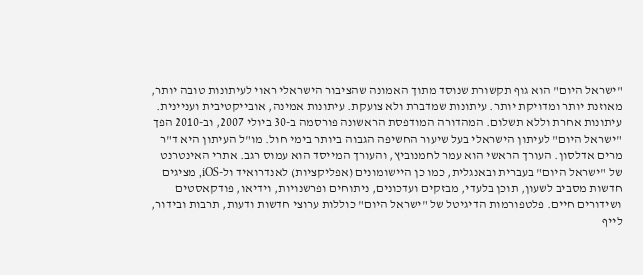"ישראל היום" הוא גוף תקשורת שנוסד מתוך האמונה שהציבור הישראלי ראוי לעיתונות טובה יותר, מאוזנת יותר ומדויקת יותר. עיתונות שמדברת ולא צועקת. עיתונות אמינה, אובייקטיבית ועניינית. עיתונות אחרת וללא תשלום. המהדורה המודפסת הראשונה פורסמה ב-30 ביולי 2007, וב-2010 הפך "ישראל היום" לעיתון הישראלי בעל שיעור החשיפה הגבוה ביותר בימי חול. מו"ל העיתון היא ד"ר מרים אדלסון. העורך הראשי הוא עמר לחמנוביץ, והעורך המייסד הוא עמוס רגב. אתרי האינטרנט של "ישראל היום" בעברית ובאנגלית, כמו כן היישומונים (אפליקציות) לאנדרואיד ול-iOS, מציגים חדשות מסביב לשעון, תוכן בלעדי, מבזקים ועדכונים, ניתוחים ופרשנויות, וידיאו, פודקאסטים ושידורים חיים. פלטפורמות הדיגיטל של "ישראל היום" כוללות ערוצי חדשות ודעות, תרבות ובידור, לייף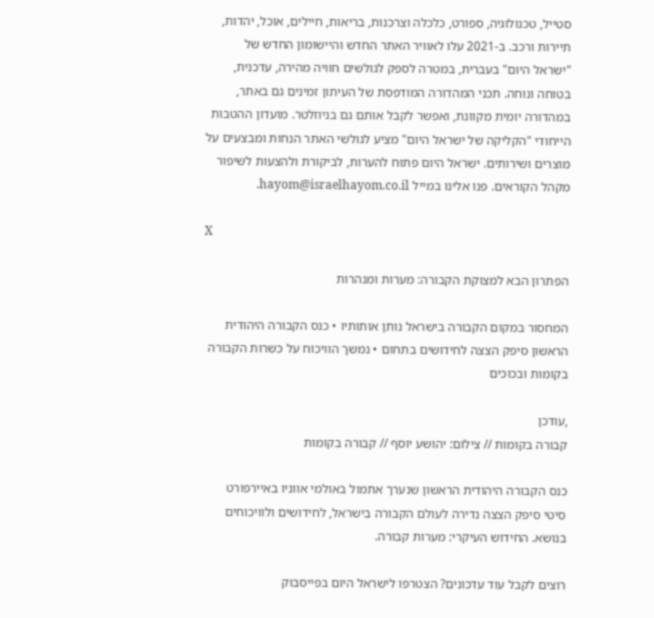סטייל, טכנולוגיה, ספורט, כלכלה וצרכנות, בריאות, חיילים, אוכל, יהדות, תיירות ורכב. ב-2021 עלו לאוויר האתר החדש והיישומון החדש של "ישראל היום" בעברית, במטרה לספק לגולשים חוויה מהירה, עדכנית, בטוחה ונוחה. תכני המהדורה המודפסת של העיתון זמינים גם באתר, במהדורה יומית מקוונת, ואפשר לקבל אותם גם בניוזלטר. מועדון ההטבות הייחודי "הקליקה של ישראל היום" מציע לגולשי האתר הנחות ומבצעים על מוצרים ושירותים. ישראל היום פתוח להערות, לביקורת ולהצעות לשיפור מקהל הקוראים. פנו אלינו במייל hayom@israelhayom.co.il.

X

הפתרון הבא למצוקת הקבורה: מערות ומנהרות

המחסור במקום הקבורה בישראל נותן אותותיו • כנס הקבורה היהודית הראשון סיפק הצצה לחידושים בתחום • נמשך הוויכוח על כשרות הקבורה בקומות ובכוכים

,עודכן
קבורה בקומות // צילום: יהושע יוסף // קבורה בקומות

כנס הקבורה היהודית הראשון שנערך אתמול באולמי אווניו באיירפורט סיטי סיפק הצצה נדירה לעולם הקבורה בישראל, לחידושים ולוויכוחים בנושא. החידוש העיקרי: מערות קבורה.

רוצים לקבל עוד עדכונים? הצטרפו לישראל היום בפייסבוק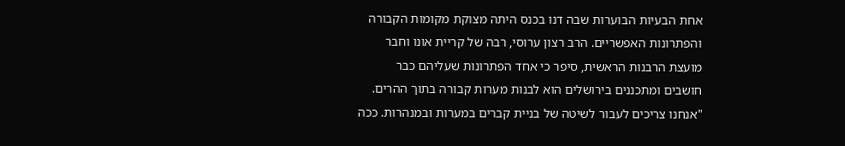אחת הבעיות הבוערות שבה דנו בכנס היתה מצוקת מקומות הקבורה והפתרונות האפשריים. הרב רצון ערוסי, רבה של קריית אונו וחבר מועצת הרבנות הראשית, סיפר כי אחד הפתרונות שעליהם כבר חושבים ומתכננים בירושלים הוא לבנות מערות קבורה בתוך ההרים. "אנחנו צריכים לעבור לשיטה של בניית קברים במערות ובמנהרות. ככה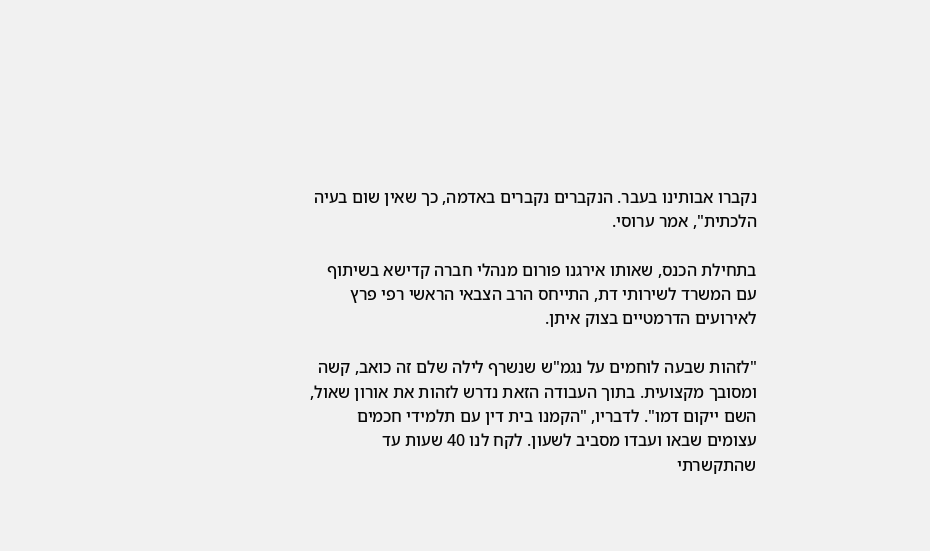נקברו אבותינו בעבר. הנקברים נקברים באדמה, כך שאין שום בעיה הלכתית", אמר ערוסי.

בתחילת הכנס, שאותו אירגנו פורום מנהלי חברה קדישא בשיתוף עם המשרד לשירותי דת, התייחס הרב הצבאי הראשי רפי פרץ לאירועים הדרמטיים בצוק איתן.

"לזהות שבעה לוחמים על נגמ"ש שנשרף לילה שלם זה כואב, קשה ומסובך מקצועית. בתוך העבודה הזאת נדרש לזהות את אורון שאול, השם ייקום דמו". לדבריו, "הקמנו בית דין עם תלמידי חכמים עצומים שבאו ועבדו מסביב לשעון. לקח לנו 40 שעות עד שהתקשרתי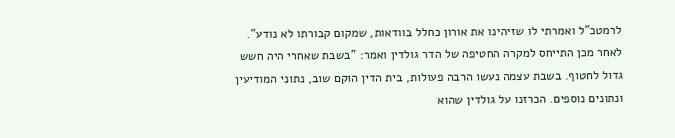לרמטכ"ל ואמרתי לו שזיהינו את אורון כחלל בוודאות, שמקום קבורתו לא נודע". לאחר מכן התייחס למקרה החטיפה של הדר גולדין ואמר: "בשבת שאחרי היה חשש גדול לחטוף. בשבת עצמה נעשו הרבה פעולות, בית הדין הוקם שוב, נתוני המודיעין ונתונים נוספים. הכרזנו על גולדין שהוא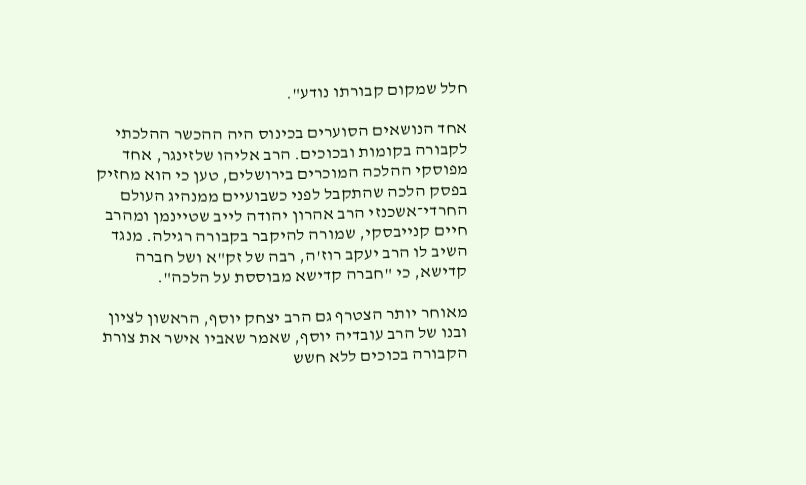חלל שמקום קבורתו נודע".

אחד הנושאים הסוערים בכינוס היה ההכשר ההלכתי לקבורה בקומות ובכוכים. הרב אליהו שלזינגר, אחד מפוסקי ההלכה המוכרים בירושלים, טען כי הוא מחזיק בפסק הלכה שהתקבל לפני כשבועיים ממנהיג העולם החרדי־אשכנזי הרב אהרון יהודה לייב שטיינמן ומהרב חיים קנייבסקי, שמורה להיקבר בקבורה רגילה. מנגד השיב לו הרב יעקב רוז'ה, רבה של זק"א ושל חברה קדישא, כי "חברה קדישא מבוססת על הלכה".

מאוחר יותר הצטרף גם הרב יצחק יוסף, הראשון לציון ובנו של הרב עובדיה יוסף, שאמר שאביו אישר את צורת הקבורה בכוכים ללא חשש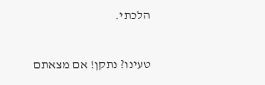הלכתי.

טעינו? נתקן! אם מצאתם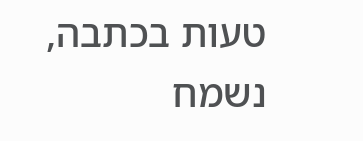טעות בכתבה, נשמח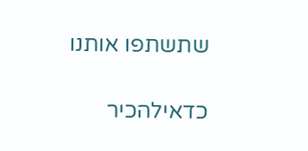שתשתפו אותנו

כדאילהכיר